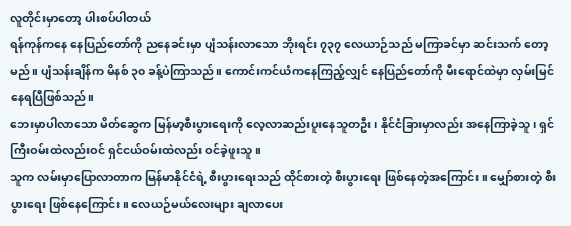လူတိုင်းမှာတော့ ပါးစပ်ပါတယ်
ရန်ကုန်ကနေ နေပြည်တော်ကို ညနေခင်းမှာ ပျံသန်းလာသော ဘိုးရင်း ၇၃၇ လေယာဉ်သည် မကြာခင်မှာ ဆင်းသက် တော့မည်။ ပျံသန်းချိန်က မိနစ် ၃၀ ခန့်ပဲကြာသည်။ ကောင်းကင်ယံကနေကြည့်လျှင် နေပြည်တော်ကို မီးရောင်ထဲမှာ လှမ်းမြင်နေရပြီဖြစ်သည်။
ဘေးမှာပါလာသော မိတ်ဆွေက မြန်မာ့စီးပွားရေးကို လေ့လာဆည်းပူးနေသူတဦး၊ နိုင်ငံခြားမှာလည်း အနေကြာခဲ့သူ၊ ရှင်ကြီးဝမ်းထဲလည်းဝင် ရှင်ငယ်ဝမ်းထဲလည်း ဝင်ခဲ့ဖူးသူ။
သူက လမ်းမှာပြောလာတာက မြန်မာနိုင်ငံရဲ့ စီးပွားရေးသည် ထိုင်စားတဲ့ စီးပွားရေး ဖြစ်နေတဲ့အကြောင်း။ မျှော်စားတဲ့ စီးပွားရေး ဖြစ်နေကြောင်း။ လေယဉ်မယ်လေးများ ချလာပေး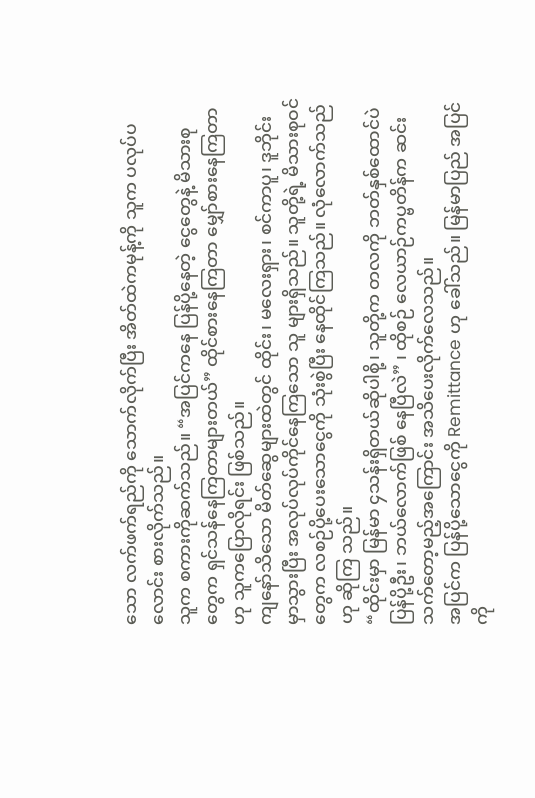သော လက်ဖက်ရည်ကို သောက်လိုက်ပြီး အိတ်ထဲကမုန့်ကို သူက ပလုပ်ပလောင်း စားလိုက်သည်။
သူက စကားကိုဆက်သည်။ “အပြင်ကနေ ပြန်ပို့နေတဲ့ ငွေတွေနဲ့ မိသားစု တွေက ရှင်သန်နေကြတာများတယ်” ထိုင်စားနေကြတာ မျှော်စားနေကြတာဟု သူကပြောလိုရင်း ဖြစ်သည်။
ကျနော်သိသော မိတ်ဆွေများထဲတွင် ထိုင်း၊ မလေးရှား၊ စင်ကာပူ၊ ဒူဘိုင်းမှာသွားပြီး အလုပ်လုပ်ကိုင်နေကြသော သူ များရှိသည်။ သူတို့ရဲ့ မိသားစုဝင်တွေက လစဉ်ပို့ပေးသောငွေကို သုံးစွဲပြီး နေထိုင်ကြသည်။ လုံလောက်သည်ဟု ဆိုကြ သည်။
“ထိုင်းမှာ မြန်မာ ၄သန်းရှိတယ်ဆိုပါစို့၊ သူတို့က တလကို ဘတ်နှစ်ထောင်ပဲ ပြန်ပို့ဦး၊ ဘယ်လောက်ဖြစ် နေပြီလဲ” ၊ ထိုစဉ် လေယာဉ်ကပ္ဗတိန်က ဆင်းသက်တော့မည့်အကြောင်း အသိပေးလိုက်လေသည်။
အပြင်က ပြန်ပို့သောငွေကို Remittance ဟု ခေါ်သည်။ မြန်မာပြည် အပြင်ကို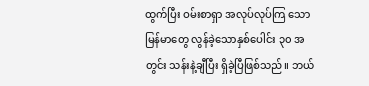ထွက်ပြီး ဝမ်းစာရှာ အလုပ်လုပ်ကြ သော မြန်မာတွေ လွန်ခဲ့သောနှစ်ပေါင်း ၃၀ အတွင်း သန်းနဲ့ချီပြီး ရှိခဲ့ပြီဖြစ်သည်။ ဘယ်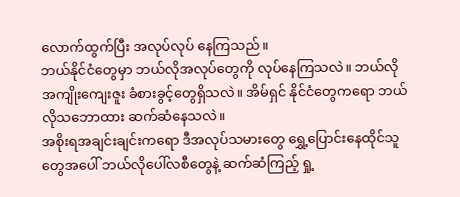လောက်ထွက်ပြီး အလုပ်လုပ် နေကြသည်။
ဘယ်နိုင်ငံတွေမှာ ဘယ်လိုအလုပ်တွေကို လုပ်နေကြသလဲ။ ဘယ်လိုအကျိုးကျေးဇူး ခံစားခွင့်တွေရှိသလဲ။ အိမ်ရှင် နိုင်ငံတွေကရော ဘယ်လိုသဘောထား ဆက်ဆံနေသလဲ။
အစိုးရအချင်းချင်းကရော ဒီအလုပ်သမားတွေ ရွှေ့ပြောင်းနေထိုင်သူတွေအပေါ် ဘယ်လိုပေါ်လစီတွေနဲ့ ဆက်ဆံကြည့် ရှု့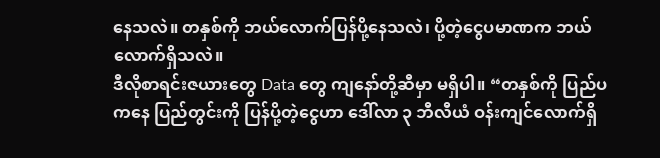နေသလဲ။ တနှစ်ကို ဘယ်လောက်ပြန်ပို့နေသလဲ၊ ပို့တဲ့ငွေပမာဏက ဘယ်လောက်ရှိသလဲ။
ဒီလိုစာရင်းဇယားတွေ Data တွေ ကျနော်တို့ဆီမှာ မရှိပါ။ “တနှစ်ကို ပြည်ပကနေ ပြည်တွင်းကို ပြန်ပို့တဲ့ငွေဟာ ဒေါ်လာ ၃ ဘီလီယံ ဝန်းကျင်လောက်ရှိ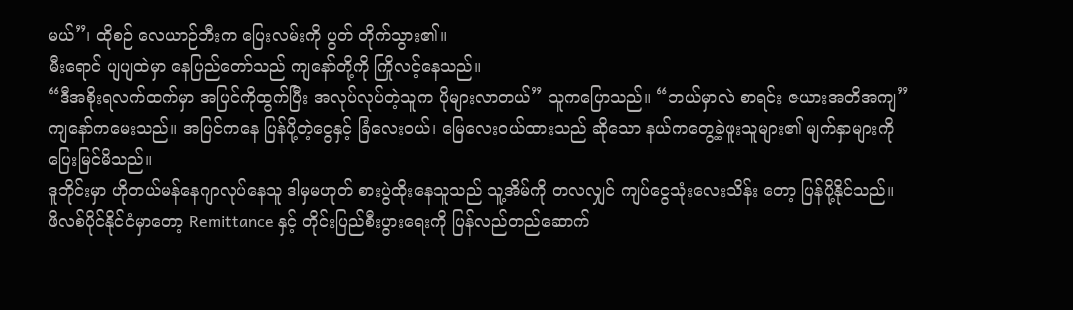မယ်”၊ ထိုစဉ် လေယာဉ်ဘီးက ပြေးလမ်းကို ပွတ် တိုက်သွား၏။
မီးရောင် ပျပျထဲမှာ နေပြည်တော်သည် ကျနော်တို့ကို ကြိုလင့်နေသည်။
“ဒီအစိုးရလက်ထက်မှာ အပြင်ကိုထွက်ပြီး အလုပ်လုပ်တဲ့သူက ပိုများလာတယ်” သူကပြောသည်။ “ဘယ်မှာလဲ စာရင်း ဇယားအတိအကျ” ကျနော်ကမေးသည်။ အပြင်ကနေ ပြန်ပို့တဲ့ငွေနှင့် ခြံလေးဝယ်၊ မြေလေးဝယ်ထားသည် ဆိုသော နယ်ကတွေ့ခဲ့ဖူးသူများ၏ မျက်နှာများကို ပြေးမြင်မိသည်။
ဒူဘိုင်းမှာ ဟိုတယ်မန်နေဂျာလုပ်နေသူ ဒါမှမဟုတ် စားပွဲထိုးနေသူသည် သူ့အိမ်ကို တလလျှင် ကျပ်ငွေသုံးလေးသိန်း တော့ ပြန်ပို့နိုင်သည်။
ဖိလစ်ပိုင်နိုင်ငံမှာတော့ Remittance နှင့် တိုင်းပြည်စီးပွားရေးကို ပြန်လည်တည်ဆောက်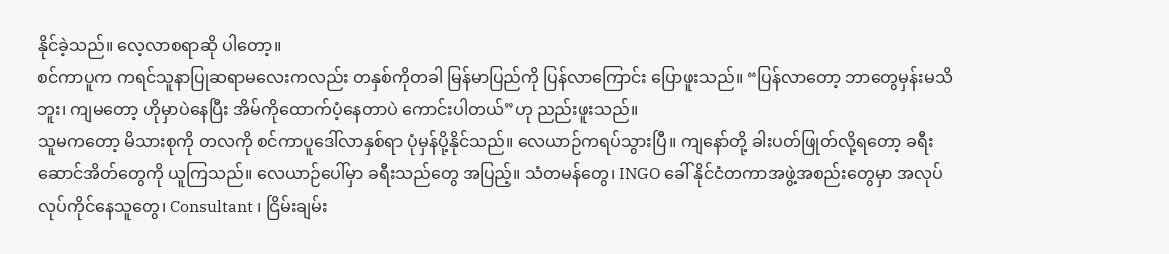နိုင်ခဲ့သည်။ လေ့လာစရာဆို ပါတော့။
စင်ကာပူက ကရင်သူနာပြုဆရာမလေးကလည်း တနှစ်ကိုတခါ မြန်မာပြည်ကို ပြန်လာကြောင်း ပြောဖူးသည်။ “ပြန်လာတော့ ဘာတွေမှန်းမသိဘူး၊ ကျမတော့ ဟိုမှာပဲနေပြီး အိမ်ကိုထောက်ပံ့နေတာပဲ ကောင်းပါတယ်”ဟု ညည်းဖူးသည်။
သူမကတော့ မိသားစုကို တလကို စင်ကာပူဒေါ်လာနှစ်ရာ ပုံမှန်ပို့နိုင်သည်။ လေယာဉ်ကရပ်သွားပြီ။ ကျနော်တို့ ခါးပတ်ဖြုတ်လို့ရတော့ ခရီးဆောင်အိတ်တွေကို ယူကြသည်။ လေယာဉ်ပေါ်မှာ ခရီးသည်တွေ အပြည့်။ သံတမန်တွေ၊ INGO ခေါ် နိုင်ငံတကာအဖွဲ့အစည်းတွေမှာ အလုပ်လုပ်ကိုင်နေသူတွေ၊ Consultant ၊ ငြိမ်းချမ်း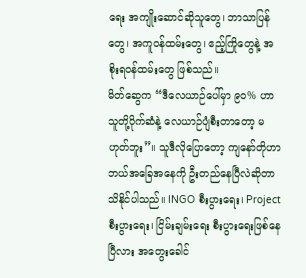ရေး အကျိုးဆောင်ဆိုသူတွေ၊ ဘာသာပြန်တွေ၊ အကူဝန်ထမ်းတွေ၊ ဧည့်ကြိုတွေနဲ့ အစိုးရဝန်ထမ်းတွေ ဖြစ်သည်။
မိတ်ဆွေက “ဒီလေယာဉ်ပေါ်မှာ ၉၀% ဟာ သူတို့ပိုက်ဆံနဲ့ လေယာဉ်ပျံစီးတာတော့ မဟုတ်ဘူး”။ သူဒီလိုပြောတော့ ကျနော်တိုဟာ ဘယ်အခြေအနေကို ဦးတည်နေပြီလဲဆိုတာ သိနိုင်ပါသည်။ INGO စီးပွားရေး၊ Project စီးပွားရေး၊ ငြိမ်းချမ်းရေး စီးပွားရေးဖြစ်နေပြီလား အတွေးခေါင်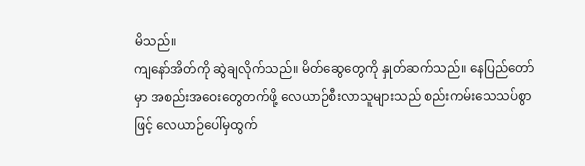မိသည်။
ကျနော်အိတ်ကို ဆွဲချလိုက်သည်။ မိတ်ဆွေတွေကို နှုတ်ဆက်သည်။ နေပြည်တော်မှာ အစည်းအဝေးတွေတက်ဖို့ လေယာဉ်စီးလာသူများသည် စည်းကမ်းသေသပ်စွာဖြင့် လေယာဉ်ပေါ်မှထွက်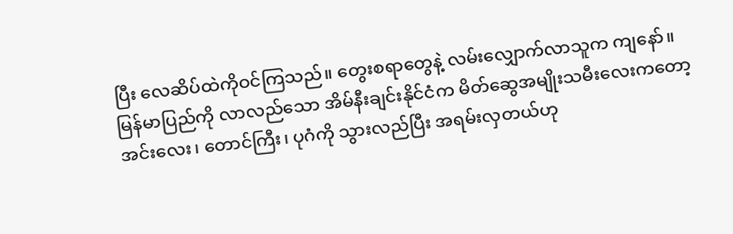ပြီး လေဆိပ်ထဲကိုဝင်ကြသည်။ တွေးစရာတွေနဲ့ လမ်းလျှောက်လာသူက ကျနော်။
မြန်မာပြည်ကို လာလည်သော အိမ်နီးချင်းနိုင်ငံက မိတ်ဆွေအမျိုးသမီးလေးကတော့ အင်းလေး၊ တောင်ကြီး၊ ပုဂံကို သွားလည်ပြီး အရမ်းလှတယ်ဟု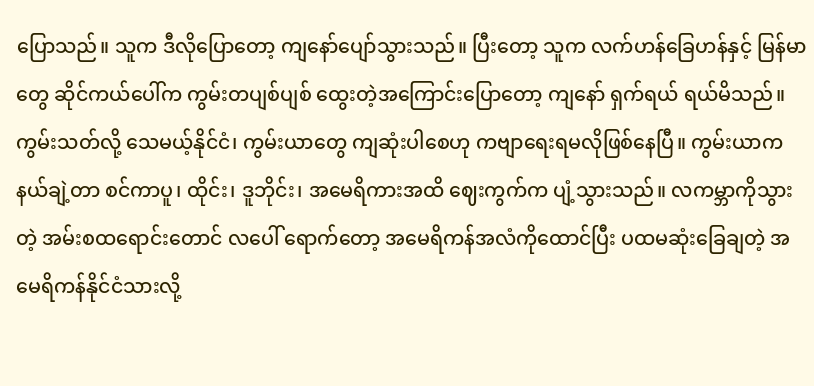ပြောသည်။ သူက ဒီလိုပြောတော့ ကျနော်ပျော်သွားသည်။ ပြီးတော့ သူက လက်ဟန်ခြေဟန်နှင့် မြန်မာတွေ ဆိုင်ကယ်ပေါ်က ကွမ်းတပျစ်ပျစ် ထွေးတဲ့အကြောင်းပြောတော့ ကျနော် ရှက်ရယ် ရယ်မိသည်။
ကွမ်းသတ်လို့ သေမယ့်နိုင်ငံ၊ ကွမ်းယာတွေ ကျဆုံးပါစေဟု ကဗျာရေးရမလိုဖြစ်နေပြီ။ ကွမ်းယာက နယ်ချဲ့တာ စင်ကာပူ၊ ထိုင်း၊ ဒူဘိုင်း၊ အမေရိကားအထိ ဈေးကွက်က ပျံ့သွားသည်။ လကမ္ဘာကိုသွားတဲ့ အမ်းစထရောင်းတောင် လပေါ် ရောက်တော့ အမေရိကန်အလံကိုထောင်ပြီး ပထမဆုံးခြေချတဲ့ အမေရိကန်နိုင်ငံသားလို့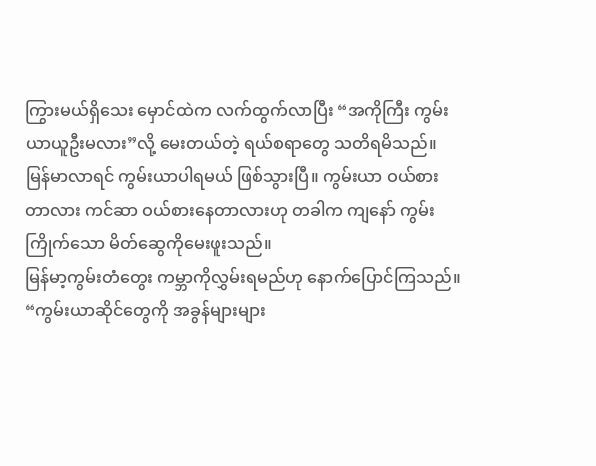ကြွားမယ်ရှိသေး မှောင်ထဲက လက်ထွက်လာပြီး “အကိုကြီး ကွမ်းယာယူဦးမလား”လို့ မေးတယ်တဲ့ ရယ်စရာတွေ သတိရမိသည်။
မြန်မာလာရင် ကွမ်းယာပါရမယ် ဖြစ်သွားပြီ။ ကွမ်းယာ ဝယ်စားတာလား ကင်ဆာ ဝယ်စားနေတာလားဟု တခါက ကျနော် ကွမ်းကြိုက်သော မိတ်ဆွေကိုမေးဖူးသည်။
မြန်မာ့ကွမ်းတံတွေး ကမ္ဘာကိုလွှမ်းရမည်ဟု နောက်ပြောင်ကြသည်။ “ကွမ်းယာဆိုင်တွေကို အခွန်များများ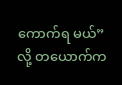ကောက်ရ မယ်”လို့ တယောက်က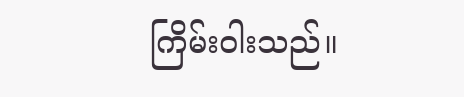ကြိမ်းဝါးသည်။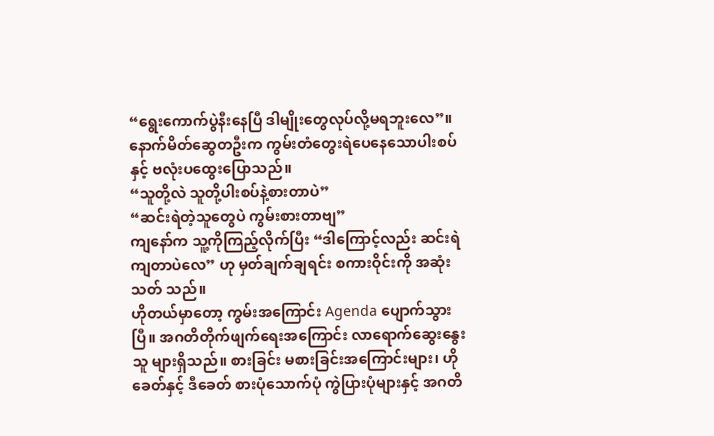“ရွေးကောက်ပွဲနီးနေပြီ ဒါမျိုးတွေလုပ်လို့မရဘူးလေ”။ နောက်မိတ်ဆွေတဦးက ကွမ်းတံတွေးရဲပေနေသောပါးစပ်နှင့် ဗလုံးပထွေးပြောသည်။
“သူတို့လဲ သူတို့ပါးစပ်နဲ့စားတာပဲ”
“ဆင်းရဲတဲ့သူတွေပဲ ကွမ်းစားတာဗျ”
ကျနော်က သူ့ကိုကြည့်လိုက်ပြီး “ဒါကြောင့်လည်း ဆင်းရဲကျတာပဲလေ” ဟု မှတ်ချက်ချရင်း စကားဝိုင်းကို အဆုံးသတ် သည်။
ဟိုတယ်မှာတော့ ကွမ်းအကြောင်း Agenda ပျောက်သွားပြီ။ အဂတိတိုက်ဖျက်ရေးအကြောင်း လာရောက်ဆွေးနွေးသူ များရှိသည်။ စားခြင်း မစားခြင်းအကြောင်းများ၊ ဟိုခေတ်နှင့် ဒီခေတ် စားပုံသောက်ပုံ ကွဲပြားပုံများနှင့် အဂတိ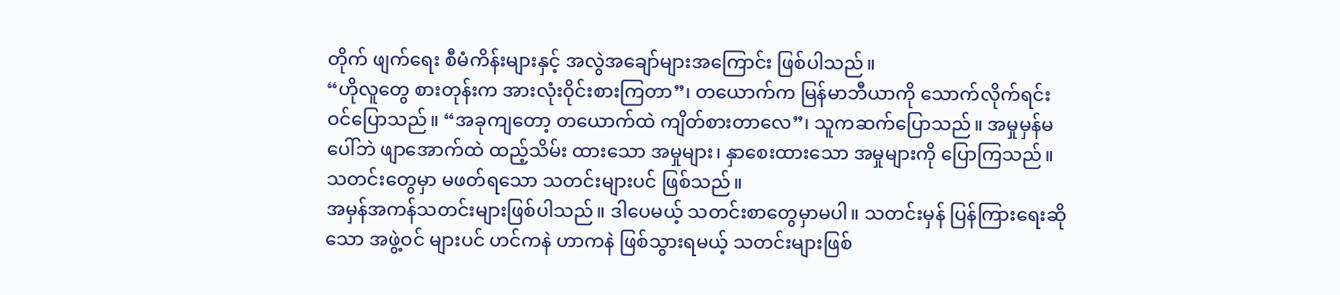တိုက် ဖျက်ရေး စီမံကိန်းများနှင့် အလွဲအချော်များအကြောင်း ဖြစ်ပါသည်။
“ဟိုလူတွေ စားတုန်းက အားလုံးဝိုင်းစားကြတာ”၊ တယောက်က မြန်မာဘီယာကို သောက်လိုက်ရင်း ဝင်ပြောသည်။ “အခုကျတော့ တယောက်ထဲ ကျိတ်စားတာလေ”၊ သူကဆက်ပြောသည်။ အမှုမှန်မပေါ်ဘဲ ဖျာအောက်ထဲ ထည့်သိမ်း ထားသော အမှုများ၊ နှာစေးထားသော အမှုများကို ပြောကြသည်။ သတင်းတွေမှာ မဖတ်ရသော သတင်းများပင် ဖြစ်သည်။
အမှန်အကန်သတင်းများဖြစ်ပါသည်။ ဒါပေမယ့် သတင်းစာတွေမှာမပါ။ သတင်းမှန် ပြန်ကြားရေးဆိုသော အဖွဲ့ဝင် များပင် ဟင်ကနဲ ဟာကနဲ ဖြစ်သွားရမယ့် သတင်းများဖြစ်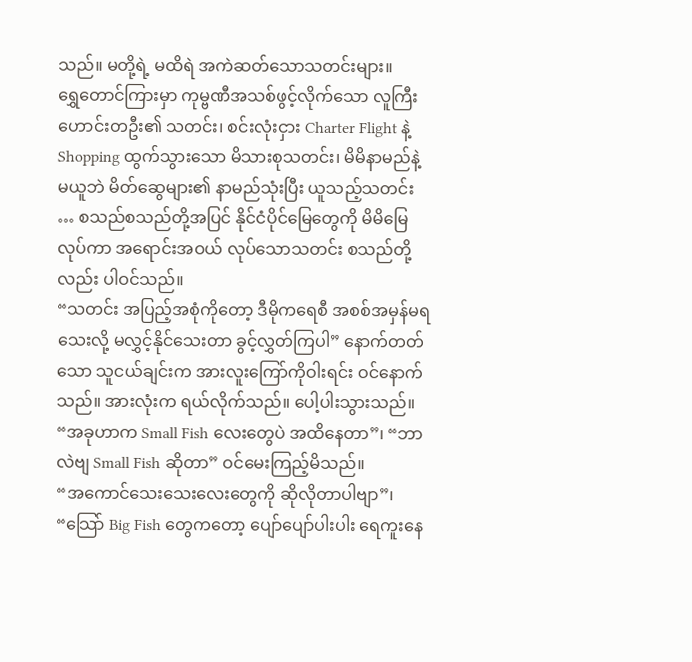သည်။ မတို့ရဲ့ မထိရဲ အကဲဆတ်သောသတင်းများ။
ရွှေတောင်ကြားမှာ ကုမ္ဗဏီအသစ်ဖွင့်လိုက်သော လူကြီးဟောင်းတဦး၏ သတင်း၊ စင်းလုံးငှား Charter Flight နဲ့ Shopping ထွက်သွားသော မိသားစုသတင်း၊ မိမိနာမည်နဲ့ မယူဘဲ မိတ်ဆွေများ၏ နာမည်သုံးပြီး ယူသည့်သတင်း … စသည်စသည်တို့အပြင် နိုင်ငံပိုင်မြေတွေကို မိမိမြေလုပ်ကာ အရောင်းအဝယ် လုပ်သောသတင်း စသည်တို့လည်း ပါဝင်သည်။
“သတင်း အပြည့်အစုံကိုတော့ ဒီမိုကရေစီ အစစ်အမှန်မရသေးလို့ မလွှင့်နိုင်သေးတာ ခွင့်လွှတ်ကြပါ” နောက်တတ် သော သူငယ်ချင်းက အားလူးကြော်ကိုဝါးရင်း ဝင်နောက်သည်။ အားလုံးက ရယ်လိုက်သည်။ ပေါ့ပါးသွားသည်။
“အခုဟာက Small Fish လေးတွေပဲ အထိနေတာ”၊ “ဘာလဲဗျ Small Fish ဆိုတာ” ဝင်မေးကြည့်မိသည်။
“အကောင်သေးသေးလေးတွေကို ဆိုလိုတာပါဗျာ”၊ “သြော် Big Fish တွေကတော့ ပျော်ပျော်ပါးပါး ရေကူးနေ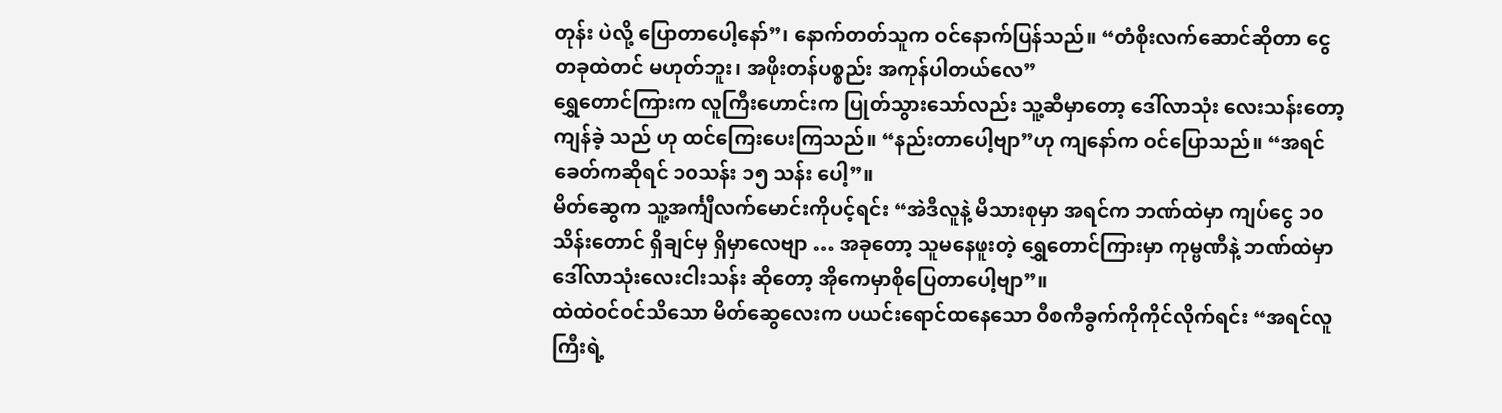တုန်း ပဲလို့ ပြောတာပေါ့နော်”၊ နောက်တတ်သူက ဝင်နောက်ပြန်သည်။ “တံစိုးလက်ဆောင်ဆိုတာ ငွေတခုထဲတင် မဟုတ်ဘူး၊ အဖိုးတန်ပစ္စည်း အကုန်ပါတယ်လေ”
ရွှေတောင်ကြားက လူကြီးဟောင်းက ပြုတ်သွားသော်လည်း သူ့ဆီမှာတော့ ဒေါ်လာသုံး လေးသန်းတော့ ကျန်ခဲ့ သည် ဟု ထင်ကြေးပေးကြသည်။ “နည်းတာပေါ့ဗျာ”ဟု ကျနော်က ဝင်ပြောသည်။ “အရင်ခေတ်ကဆိုရင် ၁၀သန်း ၁၅ သန်း ပေါ့”။
မိတ်ဆွေက သူ့အင်္ကျီလက်မောင်းကိုပင့်ရင်း “အဲဒီလူနဲ့ မိသားစုမှာ အရင်က ဘဏ်ထဲမှာ ကျပ်ငွေ ၁၀ သိန်းတောင် ရှိချင်မှ ရှိမှာလေဗျာ … အခုတော့ သူမနေဖူးတဲ့ ရွှေတောင်ကြားမှာ ကုမ္ဗဏီနဲ့ ဘဏ်ထဲမှာ ဒေါ်လာသုံးလေးငါးသန်း ဆိုတော့ အိုကေမှာစိုပြေတာပေါ့ဗျာ”။
ထဲထဲဝင်ဝင်သိသော မိတ်ဆွေလေးက ပယင်းရောင်ထနေသော ဝီစကီခွက်ကိုကိုင်လိုက်ရင်း “အရင်လူကြီးရဲ့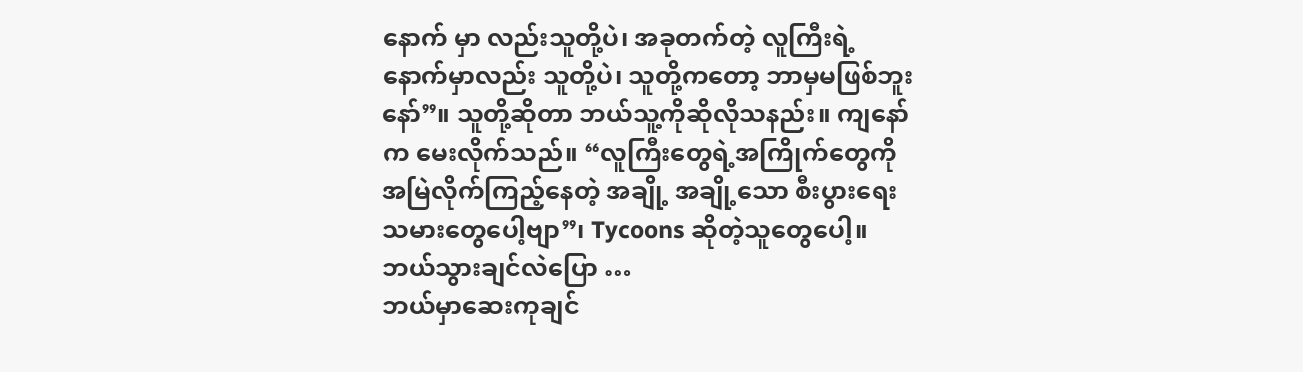နောက် မှာ လည်းသူတို့ပဲ၊ အခုတက်တဲ့ လူကြီးရဲ့ နောက်မှာလည်း သူတို့ပဲ၊ သူတို့ကတော့ ဘာမှမဖြစ်ဘူးနော်”။ သူတို့ဆိုတာ ဘယ်သူ့ကိုဆိုလိုသနည်း။ ကျနော်က မေးလိုက်သည်။ “လူကြီးတွေရဲ့အကြိုက်တွေကို အမြဲလိုက်ကြည့်နေတဲ့ အချို့ အချို့သော စီးပွားရေးသမားတွေပေါ့ဗျာ”၊ Tycoons ဆိုတဲ့သူတွေပေါ့။
ဘယ်သွားချင်လဲပြော …
ဘယ်မှာဆေးကုချင်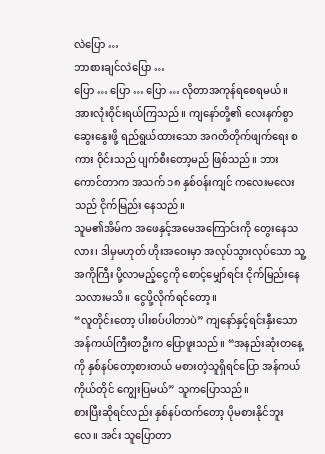လဲပြော …
ဘာစားချင်လဲပြော …
ပြော … ပြော … ပြော … လိုတာအကုန်ရစေရမယ်။
အားလုံးဝိုင်းရယ်ကြသည်။ ကျနော်တို့၏ လေးနက်စွာဆွေးနွေးဖို့ ရည်ရွယ်ထားသော အဂတိတိုက်ဖျက်ရေး စကား ဝိုင်းသည် ပျက်စီးတော့မည် ဖြစ်သည်။ ဘားကောင်တာက အသက် ၁၈ နှစ်ဝန်းကျင် ကလေးမလေးသည် ငိုက်မြည်း နေသည်။
သူမ၏အိမ်က အဖေနှင့်အမေအကြောင်းကို တွေးနေသလား၊ ဒါမှမဟုတ် ဟိုးအဝေးမှာ အလုပ်သွားလုပ်သော သူ့ အကိုကြီး ပို့လာမည့်ငွေကို စောင့်မျှော်ရင်း ငိုက်မြည်းနေသလားမသိ။ ငွေပို့လိုက်ရင်တော့။
“လူတိုင်းတော့ ပါးစပ်ပါတာပဲ” ကျနော်နှင့်ရင်းနှီးသော အန်ကယ်ကြီးတဦးက ပြောဖူးသည်။ “အနည်းဆုံးတနေ့ကို နှစ်နပ်တော့စားတယ် မစားတဲ့သူရှိရင်ပြော အန်ကယ်ကိုယ်တိုင် ကျွေးပြမယ်” သူကပြောသည်။
စားပြီးဆိုရင်လည်း နှစ်နပ်ထက်တော့ ပိုမစားနိုင်ဘူးလေ။ အင်း သူပြောတာ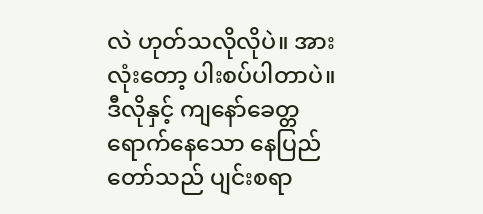လဲ ဟုတ်သလိုလိုပဲ။ အားလုံးတော့ ပါးစပ်ပါတာပဲ။ ဒီလိုနှင့် ကျနော်ခေတ္တရောက်နေသော နေပြည်တော်သည် ပျင်းစရာ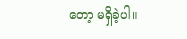တော့ မရှိခဲ့ပါ။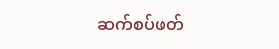ဆက်စပ်ဖတ်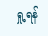ရှု့ရန်